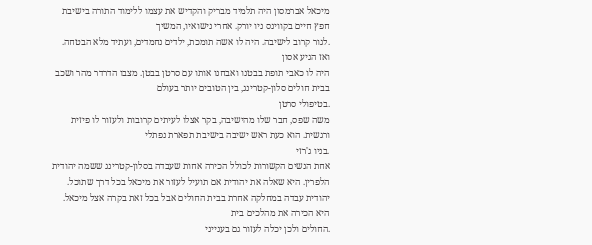מיכאל אברמסון היה תלמיד מבריק והקדיש את עצמו ללימוד התורה בישיבת חפץ חיים בקווינס ניו יורק. אחרי נישואיו, המשיך
.לגור קרוב לישיבה. היה לו אשה תומכת, ילדים נחמדים, ועתיד מלא הבטחה. ואז הגיע אסון
היה לו כאבי תופת בבטנו ואבחנו אותו עם סרטן בבטן. מצבו הדרדר מהר ושכב בבית חולים סלון-קטרינג, בין הטובים יותר בעולם
.בטיפולי סרטן
משה שפס, חבר שלו מהישיבה, בקר אצלו לעיתים קרובות ולעזור לו פיזית ורגשית. הוא כעת ראש ישיבה בישיבת תפארת נפתלי
.בניו ג'רזי
אחת הנשים הקשורות לכולל הכירה אחות שעבדה בסלון-קטרינג ששמה יהודית הלפרין. היא שאלה את יהודית אם תועיל לעזור את מיכאל בכל דרך שתוכל. יהודית עבדה במחלקה אחרת בבית החולים אבל בכל זאת בקרה אצל מיכאל. היא הכירה את מהלכים בית
.החולים ולכן יכלה לעזור גם בענייני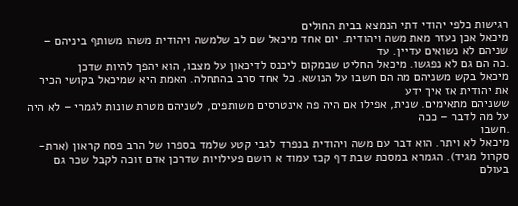רגישות כלפי יהודי דתי הנמצא בבית החולים
מיכאל אכן נעזר מאת משה ויהודית. יום אחד מיכאל שם לב שלמשה ויהודית משהו משותף ביניהם – שניהם לא נשואים עדיין. עד
.כה הם גם לא נפגשו. מיכאל החליט שבמקום ליכנס לדיכאון על מצבו, הוא יהפך להיות שדכן
מיכאל בקש משניהם מה הם חשבו על הנושא. כל אחד סרב בהתחלה. האמת היא שמיכאל בקושי הכיר את יהודית אז איך ידע
ששניהם מתאימים. שנית, אפילו אם היה פה אינטרסים משותפים, לשניהם מטרת שונות לגמרי – לא היה על מה לדבר – ככה
.חשבו
מיכאל לא ויתר. הוא דבר עם משה ויהודית בנפרד לגבי קטע שלמד בספרו של הרב פסח קראון (ארת-סקרול מגיד). הגמרא במסכת שבת דף קכז עמוד א רושם פעילויות שדרכן אדם זוכה לקבל שכר גם בעולם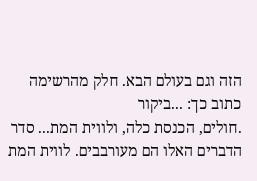הזה וגם בעולם הבא. חלק מהרשימה כתוב כך: ...ביקור
.חולים, הכנסת כלה, ולווית המת... סדר הדברים האלו הם מעורבבים. לווית המת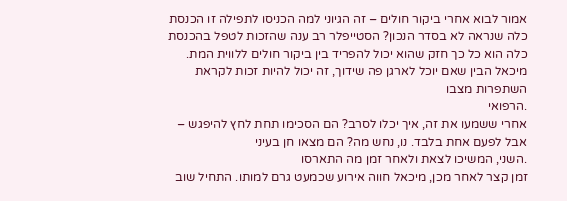אמור לבוא אחרי ביקור חולים – זה הגיוני למה הכניסו לתפילה זו הכנסת כלה שנראה לא בסדר הנכון? הסטייפלר רב ענה שהזכות לטפל בהכנסת כלה הוא כל כך חזק שהוא יכול להפריד בין ביקור חולים ללווית המת. מיכאל הבין שאם יוכל לארגן פה שידוך, זה יכול להיות זכות לקראת השתפרות מצבו
.הרפואי
אחרי ששמעו את זה, איך יכלו לסרב? הם הסכימו תחת לחץ להיפגש – אבל לפעם אחת בלבד. נו, נחש מה? הם מצאו חן בעיני
.השני, המשיכו לצאת ולאחר זמן מה התארסו
זמן קצר לאחר מכן, מיכאל חווה אירוע שכמעט גרם למותו. התחיל שוב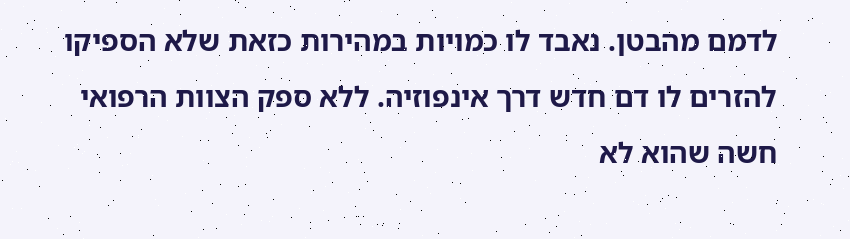לדמם מהבטן. נאבד לו כמויות במהירות כזאת שלא הספיקו להזרים לו דם חדש דרך אינפוזיה. ללא ספק הצוות הרפואי חשה שהוא לא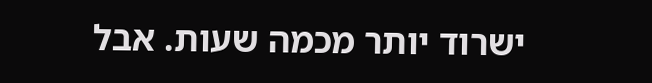ישרוד יותר מכמה שעות. אבל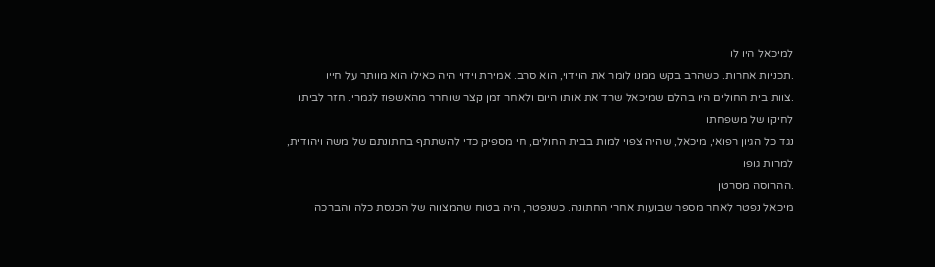למיכאל היו לו
.תכניות אחרות. כשהרב בקש ממנו לומר את הוידוי, הוא סרב. אמירת וידוי היה כאילו הוא מוותר על חייו
.צוות בית החולים היו בהלם שמיכאל שרד את אותו היום ולאחר זמן קצר שוחרר מהאשפוז לגמרי. חזר לביתו לחיקו של משפחתו
נגד כל הגיון רפואי, מיכאל, שהיה צפוי למות בבית החולים, חי מספיק כדי להשתתף בחתונתם של משה ויהודית, למרות גופו
.ההרוסה מסרטן
מיכאל נפטר לאחר מספר שבועות אחרי החתונה. כשנפטר, היה בטוח שהמצווה של הכנסת כלה והברכה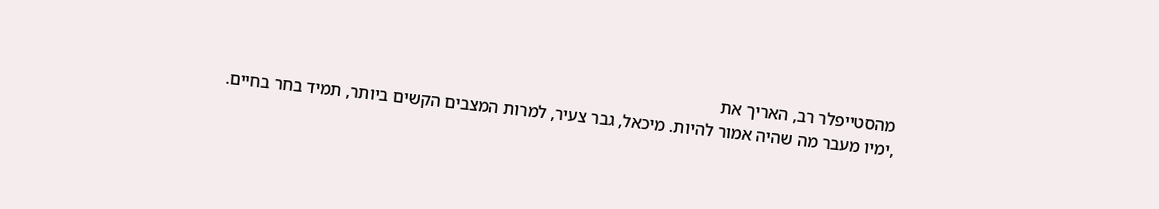מהסטייפלר רב, האריך את
,ימיו מעבר מה שהיה אמור להיות. מיכאל, גבר צעיר, למרות המצבים הקשים ביותר, תמיד בחר בחיים.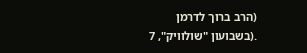(הרב ברוך לדרמן
.(בשבועון "שולוויק", 7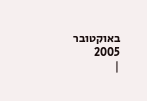באוקטובר 2005
|